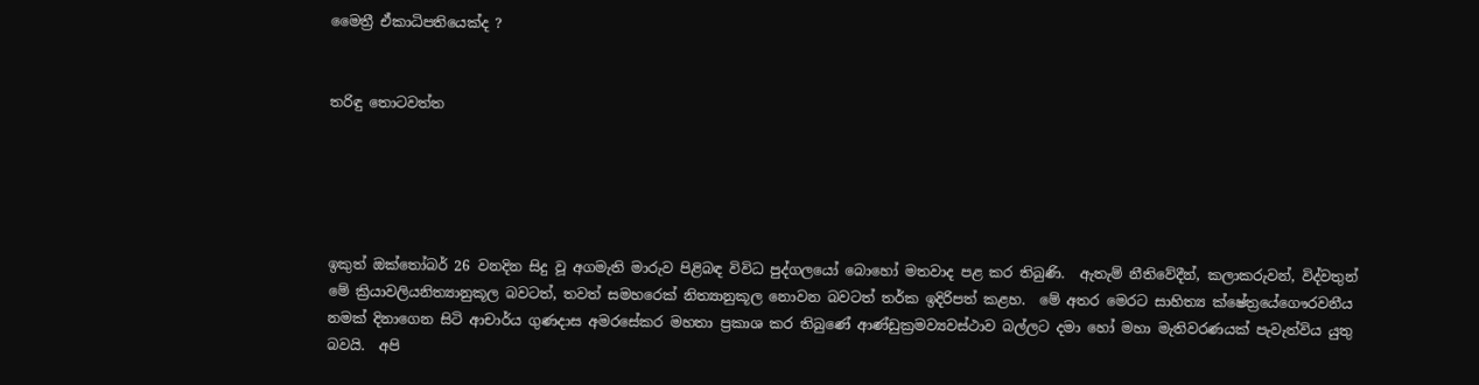මෛත්‍රී ඒකාධිපතියෙක්ද ?


තරිඳු තොටවත්ත





ඉකුත් ඔක්තෝබර් 26 වනදින සිදු වූ අගමැති මාරුව පිළිබඳ විවිධ පුද්ගලයෝ බොහෝ මතවාද පළ කර තිබුණි.  ඇතැම් නීතිවේදීන්, කලාකරුවන්, විද්වතුන් මේ ක්‍රියාවලියනිත්‍යානුකූල බවටත්, තවත් සමහරෙක් නිත්‍යානුකූල නොවන බවටත් තර්ක ඉදිරිපත් කළහ.  මේ අතර මෙරට සාහිත්‍ය ක්ෂේත්‍රයේගෞරවනීය නමක් දිනාගෙන සිටි ආචාර්ය ගුණදාස අමරසේකර මහතා ප්‍රකාශ කර තිබුණේ ආණ්ඩුක්‍රමව්‍යවස්ථාව බල්ලට දමා හෝ මහා මැතිවරණයක් පැවැත්විය යුතු බවයි.  අපි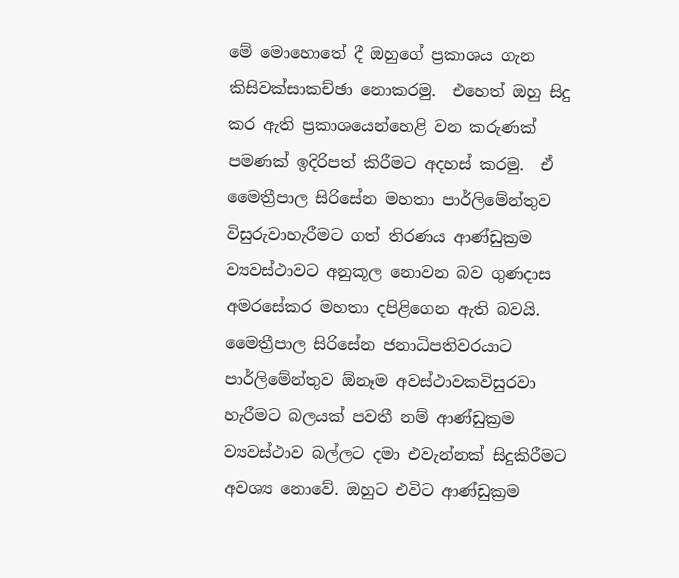මේ මොහොතේ දී ඔහුගේ ප්‍රකාශය ගැන කිසිවක්සාකච්ඡා නොකරමු.  එහෙත් ඔහු සිදු කර ඇති ප්‍රකාශයෙන්හෙළි වන කරුණක් පමණක් ඉදිරිපත් කිරීමට අදහස් කරමු.  ඒ මෛත්‍රීපාල සිරිසේන මහතා පාර්ලිමේන්තුව විසුරුවාහැරීමට ගත් තිරණය ආණ්ඩුක්‍රම ව්‍යවස්ථාවට අනුකූල නොවන බව ගුණදාස අමරසේකර මහතා දපිළිගෙන ඇති බවයි. මෛත්‍රීපාල සිරිසේන ජනාධිපතිවරයාට පාර්ලිමේන්තුව ඕනෑම අවස්ථාවකවිසුරවා හැරීමට බලයක් පවතී නම් ආණ්ඩුක්‍රම ව්‍යවස්ථාව බල්ලට දමා එවැන්නක් සිදුකිරීමට අවශ්‍ය නොවේ. ඔහුට එවිට ආණ්ඩුක්‍රම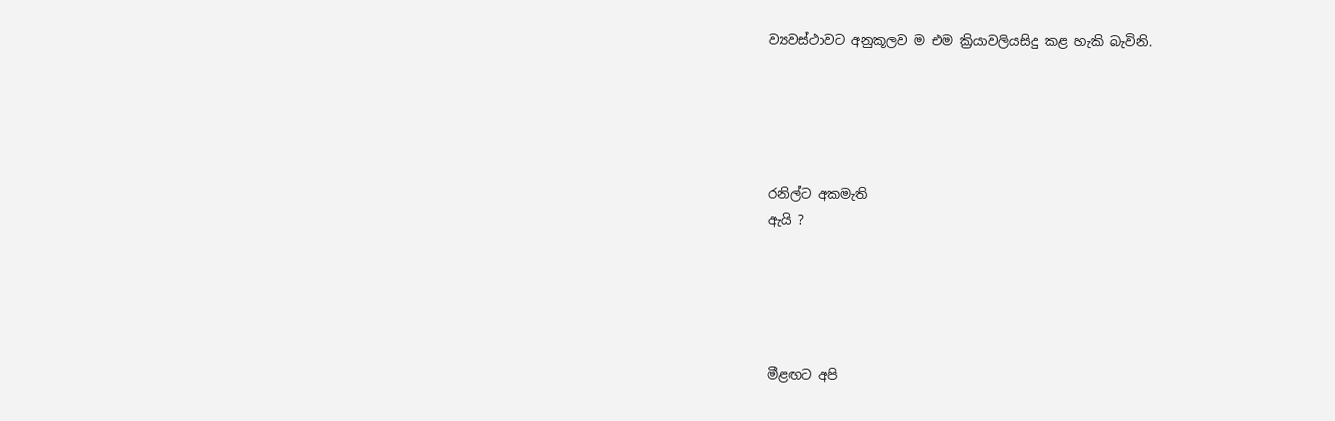ව්‍යවස්ථාවට අනුකූලව ම එම ක්‍රියාවලියසිදු කළ හැකි බැවිනි.





රනිල්ට අකමැති
ඇයි ?





මීළඟට අපි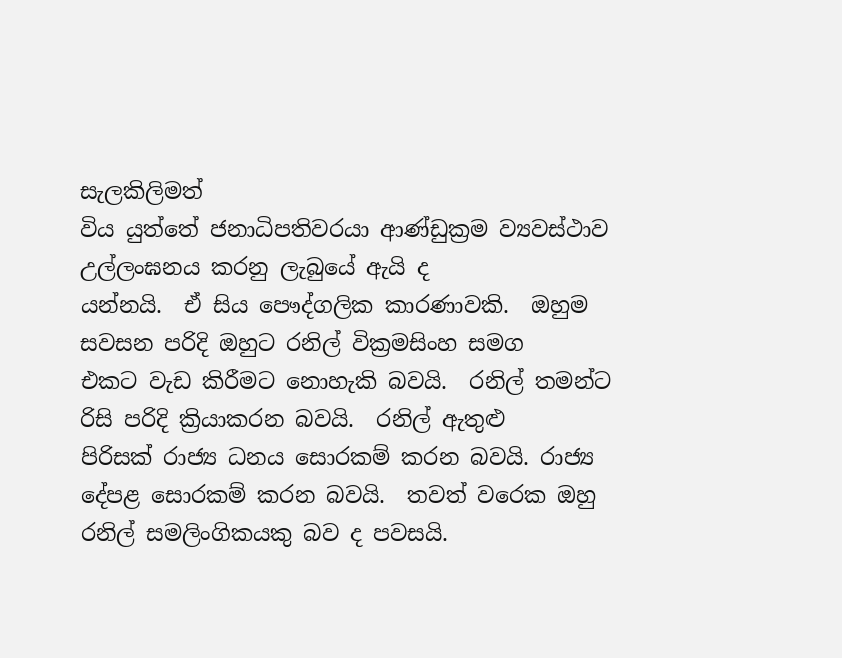සැලකිලිමත්
විය යුත්තේ ජනාධිපතිවරයා ආණ්ඩුක්‍රම ව්‍යවස්ථාව උල්ලංඝනය කරනු ලැබුයේ ඇයි ද
යන්නයි.  ඒ සිය පෞද්ගලික කාරණාවකි.  ඔහුම සවසන පරිදි ඔහුට රනිල් වික්‍රමසිංහ සමග
එකට වැඩ කිරීමට නොහැකි බවයි.  රනිල් තමන්ට
රිසි පරිදි ක්‍රියාකරන බවයි.  රනිල් ඇතුළු
පිරිසක් රාජ්‍ය ධනය සොරකම් කරන බවයි. රාජ්‍ය දේපළ සොරකම් කරන බවයි.  තවත් වරෙක ඔහු රනිල් සමලිංගිකයකු බව ද පවසයි.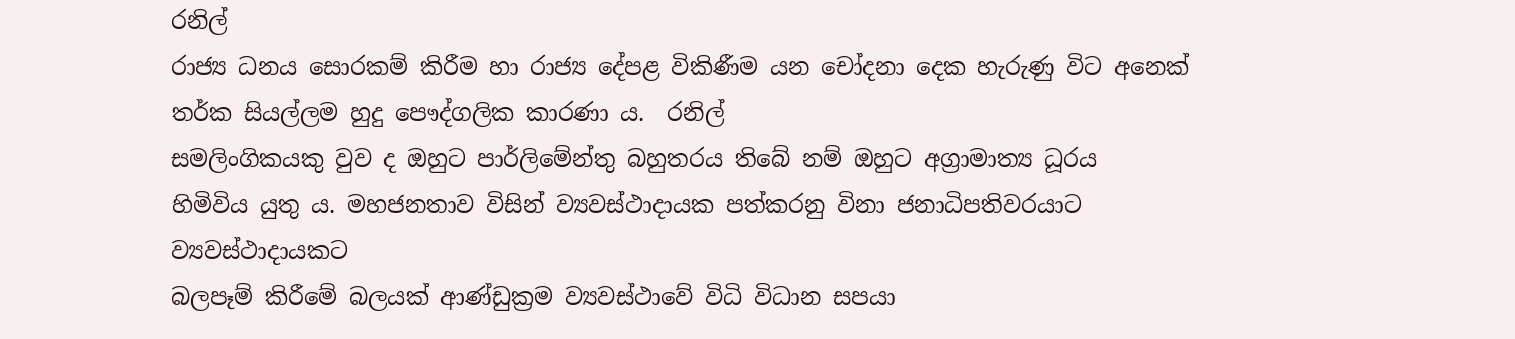රනිල්
රාජ්‍ය ධනය සොරකම් කිරීම හා රාජ්‍ය දේපළ විකිණීම යන චෝදනා දෙක හැරුණු විට අනෙක්
තර්ක සියල්ලම හුදු පෞද්ගලික කාරණා ය.  රනිල්
සමලිංගිකයකු වුව ද ඔහුට පාර්ලිමේන්තු බහුතරය තිබේ නම් ඔහුට අග්‍රාමාත්‍ය ධූරය
හිමිවිය යුතු ය. මහජනතාව විසින් ව්‍යවස්ථාදායක පත්කරනු විනා ජනාධිපතිවරයාට ව්‍යවස්ථාදායකට
බලපෑම් කිරීමේ බලයක් ආණ්ඩුක්‍රම ව්‍යවස්ථාවේ විධි විධාන සපයා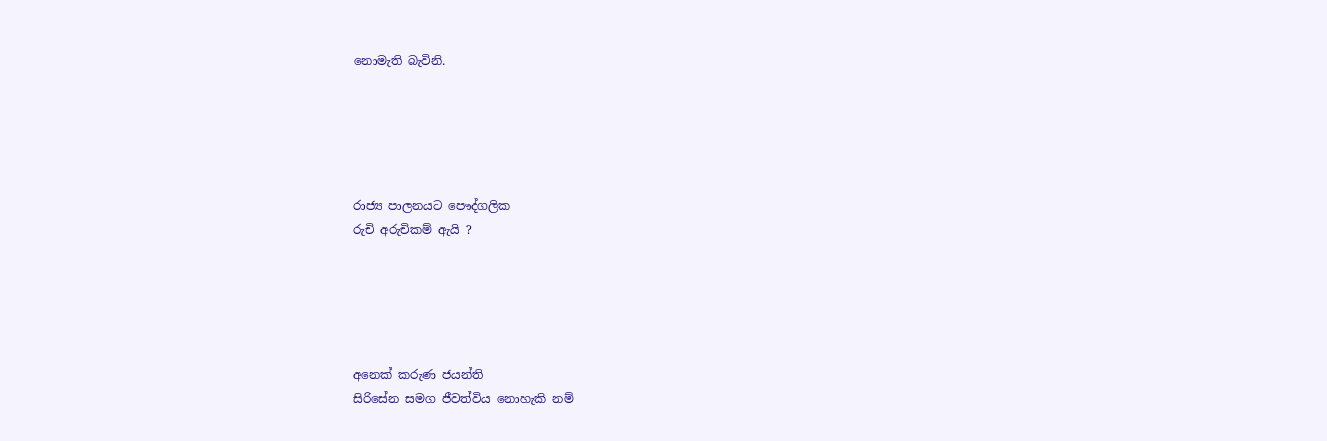නොමැති බැවිනි.





රාජ්‍ය පාලනයට පෞද්ගලික
රුචි අරුචිකම් ඇයි ?





අනෙක් කරුණ ජයන්ති
සිරිසේන සමග ජීවත්විය නොහැකි නම්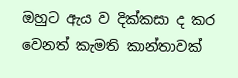ඔහුට ඇය ව දික්කසා ද කර වෙනත් කැමති කාන්තාවක්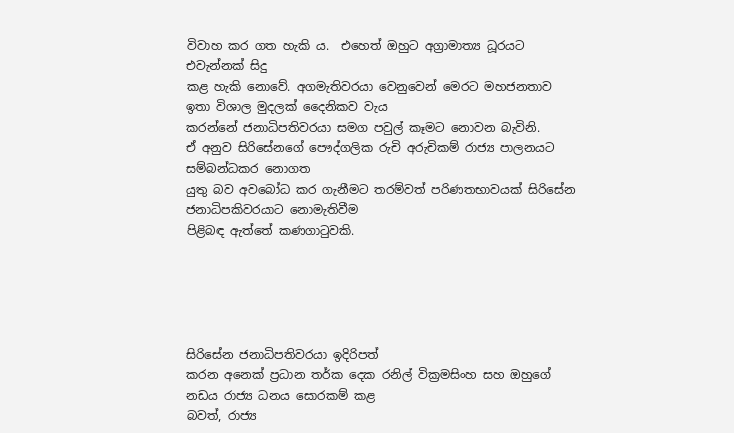විවාහ කර ගත හැකි ය.  එහෙත් ඔහුට අග්‍රාමාත්‍ය ධූරයට එවැන්නක් සිදු
කළ හැකි නොවේ. අගමැතිවරයා වෙනුවෙන් මෙරට මහජනතාව ඉතා විශාල මුදලක් දෛනිකව වැය
කරන්නේ ජනාධිපතිවරයා සමග පවුල් කෑමට නොවන බැවිනි.
ඒ අනුව සිරිසේනගේ පෞද්ගලික රුචි අරුචිකම් රාජ්‍ය පාලනයට සම්බන්ධකර නොගත
යුතු බව අවබෝධ කර ගැනීමට තරම්වත් පරිණතභාවයක් සිරිසේන ජනාධිපකිවරයාට නොමැතිවීම
පිළිබඳ ඇත්තේ කණගාටුවකි.





සිරිසේන ජනාධිපතිවරයා ඉදිරිපත්
කරන අනෙක් ප්‍රධාන තර්ක දෙක රනිල් වික්‍රමසිංහ සහ ඔහුගේ නඩය රාජ්‍ය ධනය සොරකම් කළ
බවත්, රාජ්‍ය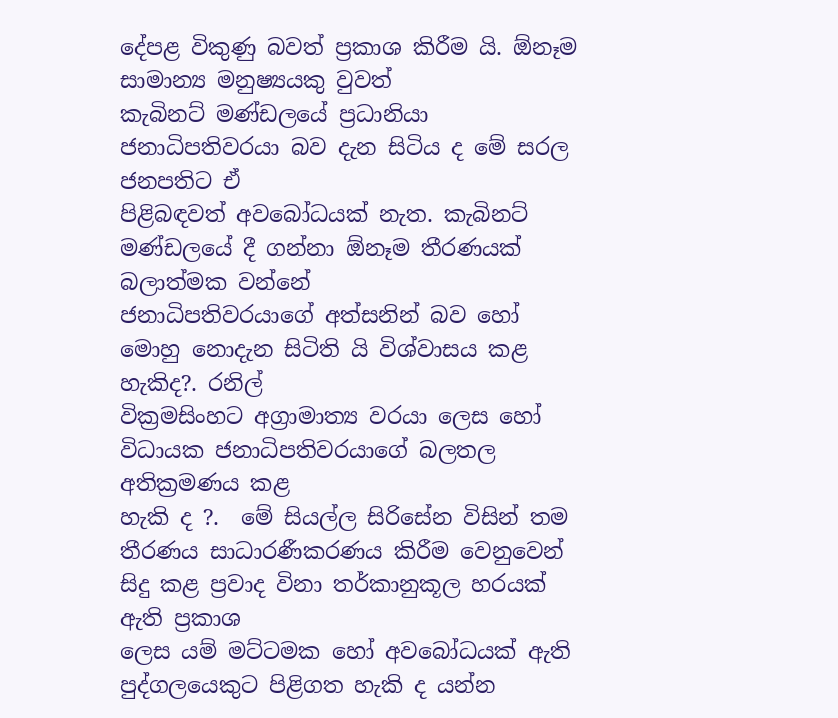දේපළ විකුණු බවත් ප්‍රකාශ කිරීම යි. ඕනෑම සාමාන්‍ය මනුෂ්‍යයකු වුවත්
කැබිනට් මණ්ඩලයේ ප්‍රධානියා ජනාධිපතිවරයා බව දැන සිටිය ද මේ සරල ජනපතිට ඒ
පිළිබඳවත් අවබෝධයක් නැත. කැබිනට් මණ්ඩලයේ දී ගන්නා ඕනෑම තීරණයක් බලාත්මක වන්නේ
ජනාධිපතිවරයාගේ අත්සනින් බව හෝ මොහු නොදැන සිටිති යි විශ්වාසය කළ හැකිද?. රනිල්
වික්‍රමසිංහට අග්‍රාමාත්‍ය වරයා ලෙස හෝ විධායක ජනාධිපතිවරයාගේ බලතල අතික්‍රමණය කළ
හැකි ද ?.  මේ සියල්ල සිරිසේන විසින් තම
තීරණය සාධාරණීකරණය කිරීම වෙනුවෙන් සිදු කළ ප්‍රවාද විනා තර්කානුකූල හරයක් ඇති ප්‍රකාශ
ලෙස යම් මට්ටමක හෝ අවබෝධයක් ඇති පුද්ගලයෙකුට පිළිගත හැකි ද යන්න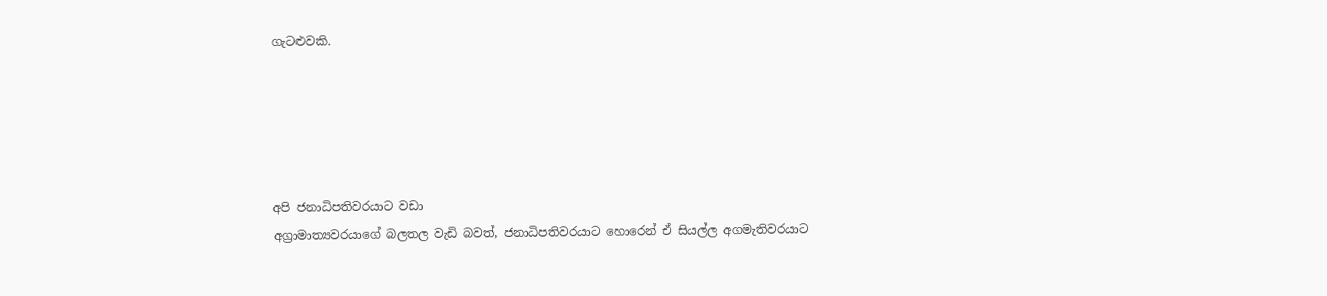ගැටළුවකි.





අපි ජනාධිපතිවරයාට වඩා
අග්‍රාමාත්‍යවරයාගේ බලතල වැඩි බවත්, ජනාධිපතිවරයාට හොරෙන් ඒ සියල්ල අගමැතිවරයාට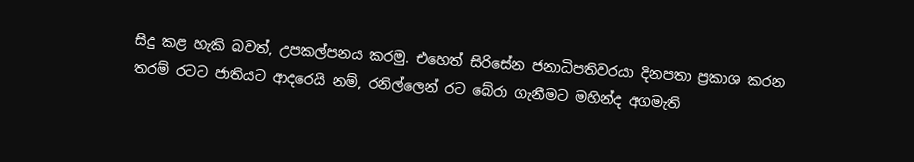සිදු කළ හැකි බවත්, උපකල්පනය කරමු. එහෙත් සිරිසේන ජනාධිපතිවරයා දිනපතා ප්‍රකාශ කරන
තරම් රටට ජාතියට ආදරෙයි නම්, රනිල්ලෙන් රට බේරා ගැනීමට මහින්ද අගමැති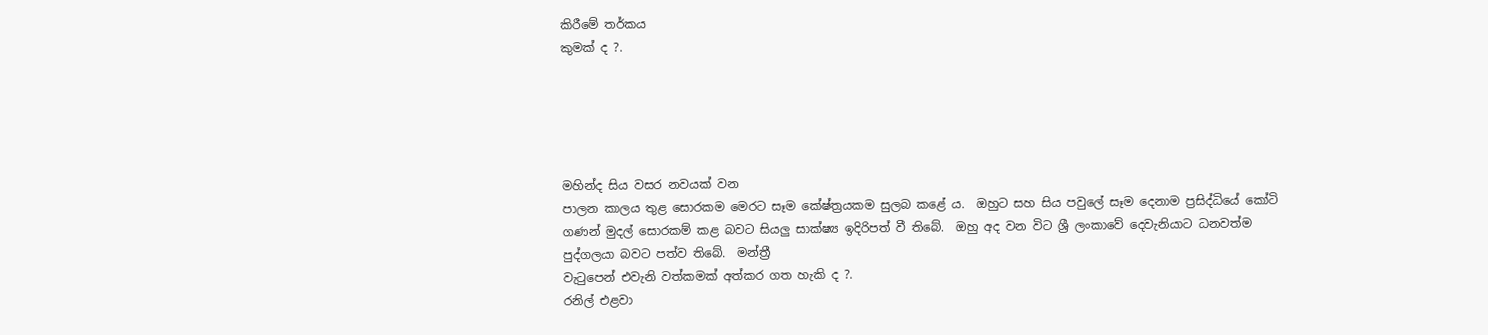කිරීමේ තර්කය
කුමක් ද ?.





මහින්ද සිය වසර නවයක් වන
පාලන කාලය තුළ සොරකම මෙරට සෑම කේෂ්ත්‍රයකම සුලබ කළේ ය.  ඔහුට සහ සිය පවුලේ සෑම දෙනාම ප්‍රසිද්ධියේ කෝටි
ගණන් මුදල් සොරකම් කළ බවට සියලු සාක්ෂ්‍ය ඉදිරිපත් වී තිබේ.  ඔහු අද වන විට ශ්‍රී ලංකාවේ දෙවැනියාට ධනවත්ම
පුද්ගලයා බවට පත්ව තිබේ.  මන්ත්‍රී
වැටුපෙන් එවැනි වත්කමක් අත්කර ගත හැකි ද ?.
රනිල් එළවා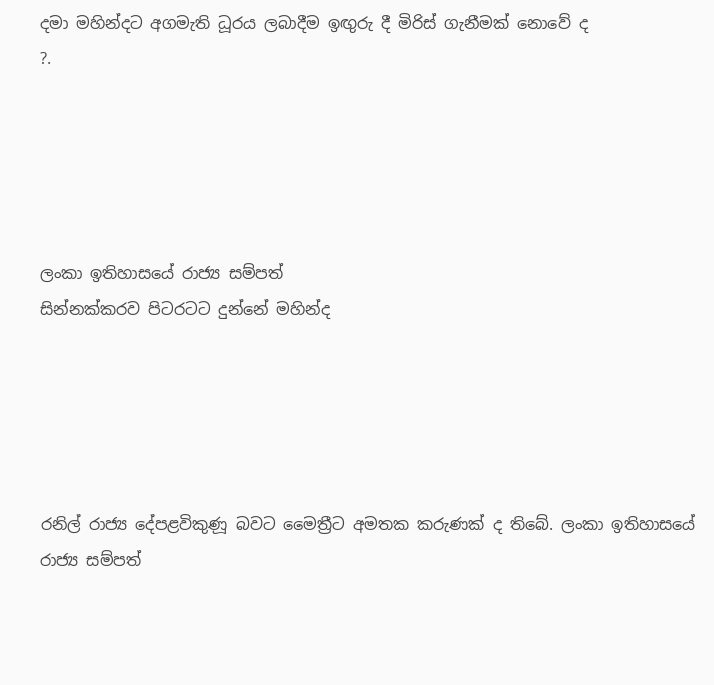දමා මහින්දට අගමැති ධූරය ලබාදීම ඉඟුරු දී මිරිස් ගැනීමක් නොවේ ද
?.





ලංකා ඉතිහාසයේ රාජ්‍ය සම්පත්
සින්නක්කරව පිටරටට දුන්නේ මහින්ද





රනිල් රාජ්‍ය දේපළවිකුණූ බවට මෛත්‍රීට අමතක කරුණක් ද තිබේ. ලංකා ඉතිහාසයේ රාජ්‍ය සම්පත්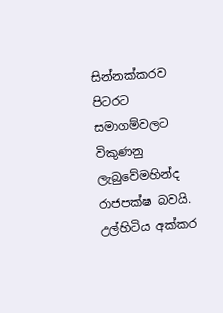සින්නක්කරව පිටරට සමාගම්වලට විකුණනු ලැබුවේමහින්ද රාජපක්ෂ බවයි.  උල්හිටිය අක්කර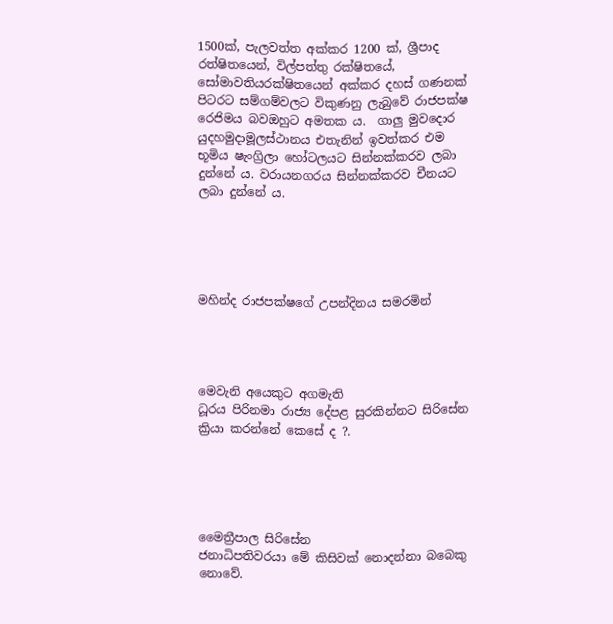1500ක්, පැලවත්ත අක්කර 1200 ක්, ශ්‍රීපාද රත්ෂිතයෙන්, විල්පත්තු රක්ෂිතයේ, සෝමාවතියරක්ෂිතයෙන් අක්කර දහස් ගණනක් පිටරට සම්ගම්වලට විකුණනු ලැබුවේ රාජපක්ෂ රෙජිමය බවඔහුට අමතක ය.  ගාලු මුවදොර යුදහමුදාමූලස්ථානය එතැනින් ඉවත්කර එම භූමිය ෂැංග්‍රිලා හෝටලයට සින්නක්කරව ලබා දුන්නේ ය. වරායනගරය සින්නක්කරව චීනයට ලබා දුන්නේ ය.





මහින්ද රාජපක්ෂගේ උපන්දිනය සමරමින්




මෙවැනි අයෙකුට අගමැති
ධූරය පිරිනමා රාජ්‍ය දේපළ සුරකින්නට සිරිසේන ක්‍රියා කරන්නේ කෙසේ ද ?.





මෛත්‍රීපාල සිරිසේන
ජනාධිපතිවරයා මේ කිසිවක් නොදන්නා බබෙකු නොවේ.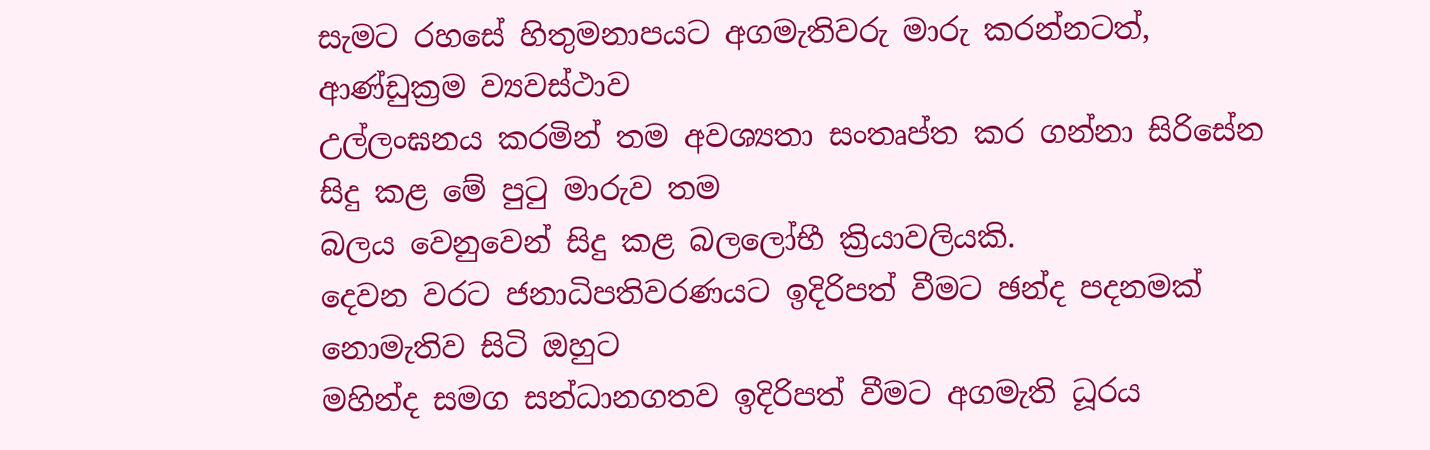සැමට රහසේ හිතුමනාපයට අගමැතිවරු මාරු කරන්නටත්, ආණ්ඩුක්‍රම ව්‍යවස්ථාව
උල්ලංඝනය කරමින් තම අවශ්‍යතා සංතෘප්ත කර ගන්නා සිරිසේන සිදු කළ මේ පුටු මාරුව තම
බලය වෙනුවෙන් සිදු කළ බලලෝභී ක්‍රියාවලියකි.
දෙවන වරට ජනාධිපතිවරණයට ඉදිරිපත් වීමට ඡන්ද පදනමක් නොමැතිව සිටි ඔහුට
මහින්ද සමග සන්ධානගතව ඉදිරිපත් වීමට අගමැති ධූරය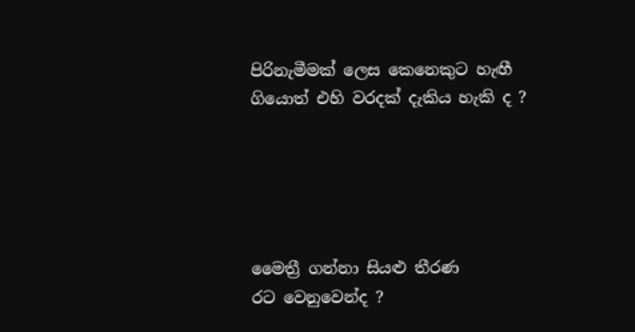පිරිනැමීමක් ලෙස කෙනෙකුට හැඟී
ගියොත් එහි වරදක් දැකිය හැකි ද ?





මෛත්‍රී ගන්නා සියළු තීරණ
රට වෙනුවෙන්ද ?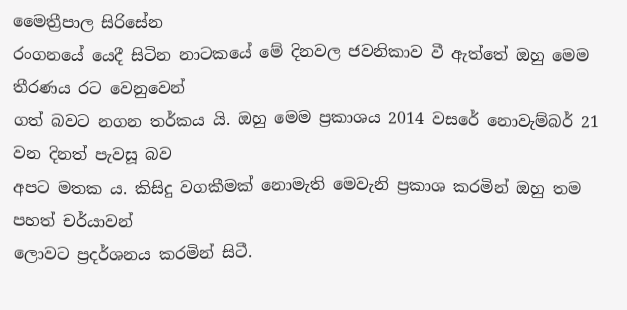මෛත්‍රීපාල සිරිසේන
රංගනයේ යෙදී සිටින නාටකයේ මේ දිනවල ජවනිකාව වී ඇත්තේ ඔහු මෙම තීරණය රට වෙනුවෙන්
ගත් බවට නගන තර්කය යි. ඔහු මෙම ප්‍රකාශය 2014 වසරේ නොවැම්බර් 21 වන දිනත් පැවසූ බව
අපට මතක ය. කිසිදු වගකීමක් නොමැති මෙවැනි ප්‍රකාශ කරමින් ඔහු තම පහත් චර්යාවන්
ලොවට ප්‍රදර්ශනය කරමින් සිටී.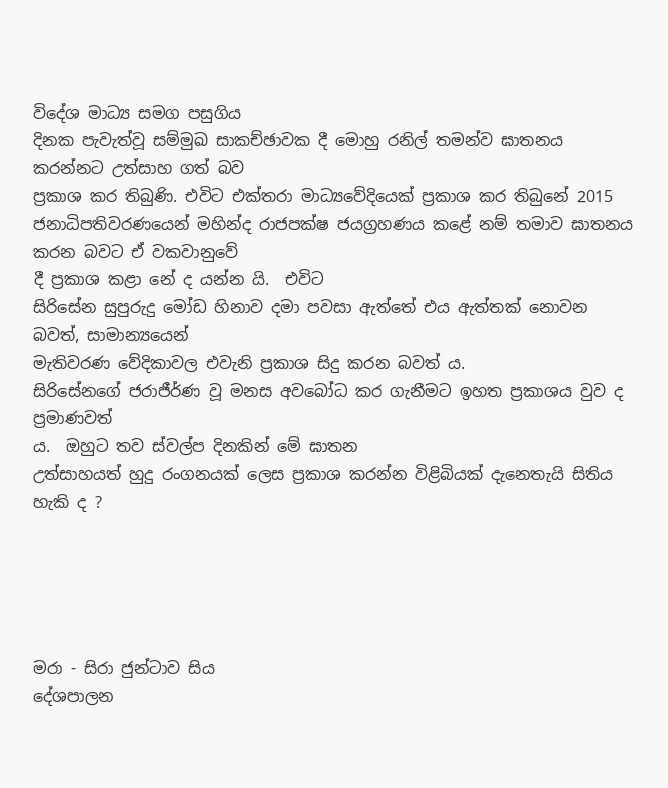විදේශ මාධ්‍ය සමග පසුගිය
දිනක පැවැත්වූ සම්මුඛ සාකච්ඡාවක දී මොහු රනිල් තමන්ව ඝාතනය කරන්නට උත්සාහ ගත් බව
ප්‍රකාශ කර තිබුණි. එවිට එක්තරා මාධ්‍යවේදියෙක් ප්‍රකාශ කර තිබුනේ 2015
ජනාධිපතිවරණයෙන් මහින්ද රාජපක්ෂ ජයග්‍රහණය කළේ නම් තමාව ඝාතනය කරන බවට ඒ වකවානුවේ
දී ප්‍රකාශ කළා නේ ද යන්න යි.  එවිට
සිරිසේන සුපුරුදු මෝඩ හිනාව දමා පවසා ඇත්තේ එය ඇත්තක් නොවන බවත්, සාමාන්‍යයෙන්
මැතිවරණ වේදිකාවල එවැනි ප්‍රකාශ සිදු කරන බවත් ය.
සිරිසේනගේ ජරාජීර්ණ වූ මනස අවබෝධ කර ගැනීමට ඉහත ප්‍රකාශය වුව ද ප්‍රමාණවත්
ය.  ඔහුට තව ස්වල්ප දිනකින් මේ ඝාතන
උත්සාහයත් හුදු රංගනයක් ලෙස ප්‍රකාශ කරන්න විළිබියක් දැනෙතැයි සිතිය හැකි ද ?





මරා - සිරා ජුන්ටාව සිය
දේශපාලන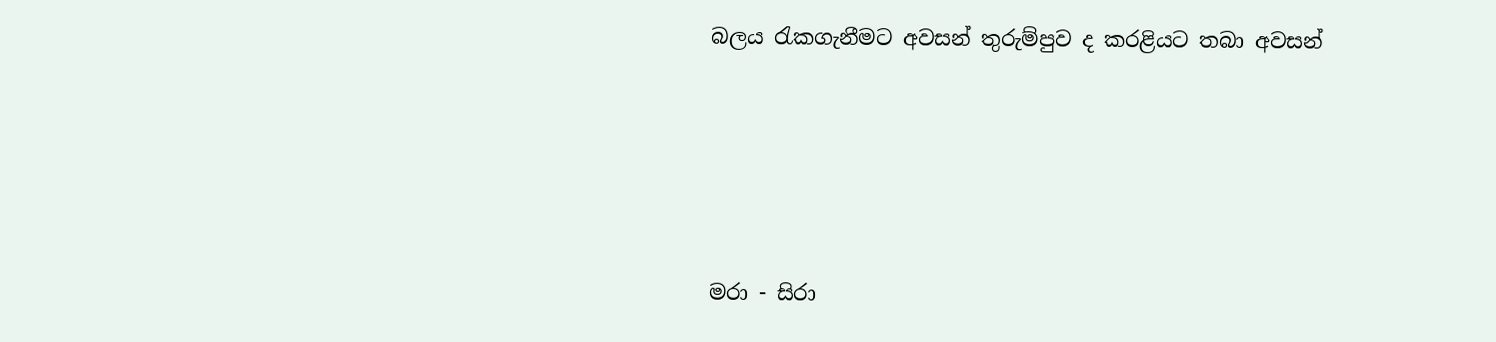බලය රැකගැනීමට අවසන් තුරුම්පුව ද කරළියට තබා අවසන්





මරා - සිරා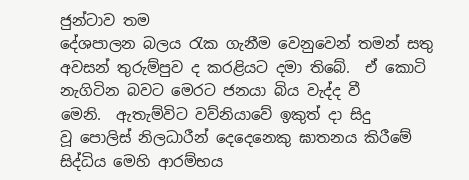ජුන්ටාව තම
දේශපාලන බලය රැක ගැනීම වෙනුවෙන් තමන් සතු අවසන් තුරුම්පුව ද කරළියට දමා තිබේ.  ඒ කොටි නැගිටින බවට මෙරට ජනයා බිය වැද්ද වී
මෙනි.  ඇතැම්විට වව්නියාවේ ඉකුත් දා සිදු
වූ පොලිස් නිලධාරීන් දෙදෙනෙකු ඝාතනය කිරීමේ සිද්ධිය මෙහි ආරම්භය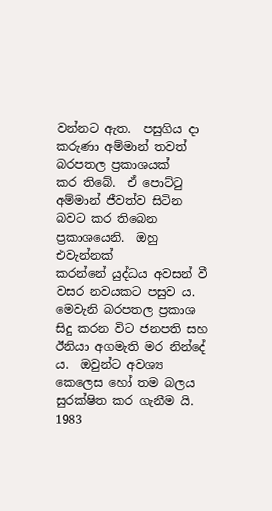වන්නට ඇත.  පසුගිය දා කරුණා අම්මාන් තවත් බරපතල ප්‍රකාශයක්
කර තිබේ.  ඒ පොට්ටු අම්මාන් ජීවත්ව සිටින
බවට කර තිබෙන ප්‍රකාශයෙනි.  ඔහු එවැන්නක්
කරන්නේ යුද්ධය අවසන් වී වසර නවයකට පසුව ය.
මෙවැනි බරපතල ප්‍රකාශ සිදු කරන විට ජනපති සහ ඊනියා අගමැති මර නින්දේ
ය.  ඔවුන්ට අවශ්‍ය කෙලෙස හෝ තම බලය
සුරක්ෂිත කර ගැනීම යි.  1983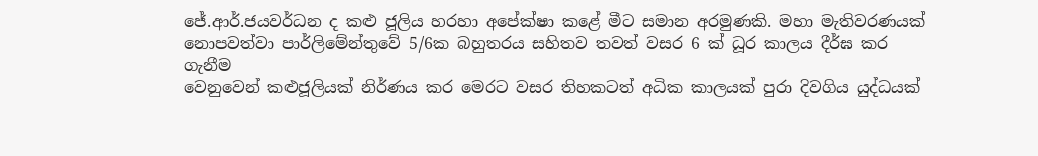ජේ.ආර්.ජයවර්ධන ද කළු ජූලිය හරහා අපේක්ෂා කළේ මීට සමාන අරමුණකි. මහා මැතිවරණයක්
නොපවත්වා පාර්ලිමේන්තුවේ 5/6ක බහුතරය සහිතව තවත් වසර 6 ක් ධූර කාලය දීර්ඝ කර ගැනීම
වෙනුවෙන් කළුජූලියක් නිර්ණය කර මෙරට වසර තිහකටත් අධික කාලයක් පුරා දිවගිය යුද්ධයක්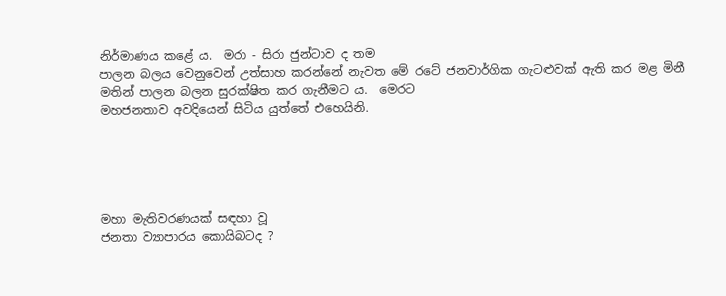නිර්මාණය කළේ ය.  මරා - සිරා ජුන්ටාව ද තම
පාලන බලය වෙනුවෙන් උත්සාහ කරන්නේ නැවත මේ රටේ ජනවාර්ගික ගැටළුවක් ඇති කර මළ මිනී
මතින් පාලන බලන සුරක්ෂිත කර ගැනීමට ය.  මෙරට
මහජනතාව අවදියෙන් සිටිය යුත්තේ එහෙයිනි.





මහා මැතිවරණයක් සඳහා වූ
ජනතා ව්‍යාපාරය කොයිබටද ?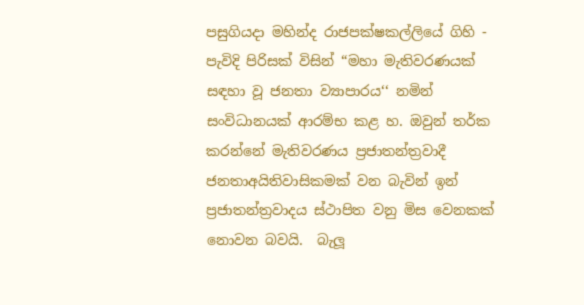පසුගියදා මහින්ද රාජපක්ෂකල්ලියේ ගිහි - පැවිදි පිරිසක් විසින් “මහා මැතිවරණයක් සඳහා වූ ජනතා ව්‍යාපාරය‘‘ නමින් සංවිධානයක් ආරම්භ කළ හ. ඔවුන් තර්ක කරන්නේ මැතිවරණය ප්‍රජාතන්ත්‍රවාදී ජනතාඅයිතිවාසිකමක් වන බැවින් ඉන් ප්‍රජාතන්ත්‍රවාදය ස්ථාපිත වනු මිස වෙනකක් නොවන බවයි.  බැලූ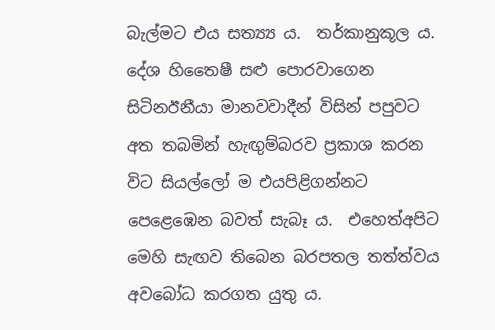බැල්මට එය සත්‍ය්‍ය ය.  තර්කානුකූල ය. දේශ හිතෛෂී සළු පොරවාගෙන සිටිනඊනීයා මානවවාදීන් විසින් පපුවට අත තබමින් හැඟුම්බරව ප්‍රකාශ කරන විට සියල්ලෝ ම එයපිළිගන්නට පෙළෙඹෙන බවත් සැබෑ ය.  එහෙත්අපිට මෙහි සැඟව තිබෙන බරපතල තත්ත්වය අවබෝධ කරගත යුතු ය.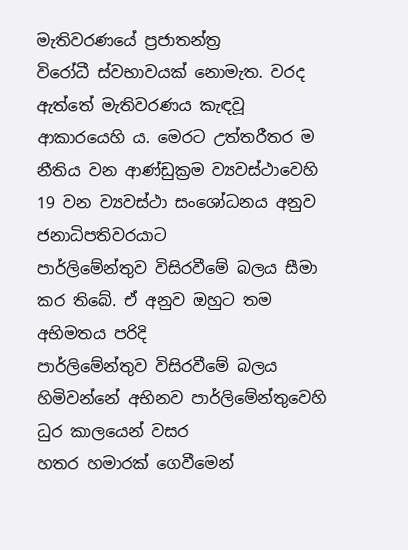මැතිවරණයේ ප්‍රජාතන්ත්‍ර
විරෝධී ස්වභාවයක් නොමැත. වරද ඇත්තේ මැතිවරණය කැඳවූ ආකාරයෙහි ය. මෙරට උත්තරීතර ම
නීතිය වන ආණ්ඩුක්‍රම ව්‍යවස්ථාවෙහි 19 වන ව්‍යවස්ථා සංශෝධනය අනුව ජනාධිපතිවරයාට
පාර්ලිමේන්තුව විසිරවීමේ බලය සීමා කර තිබේ. ඒ අනුව ඔහුට තම අභිමතය පරිදි
පාර්ලිමේන්තුව විසිරවීමේ බලය හිමිවන්නේ අභිනව පාර්ලිමේන්තුවෙහි ධුර කාලයෙන් වසර
හතර හමාරක් ගෙවීමෙන්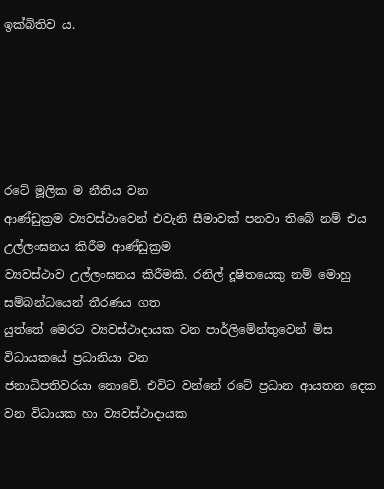ඉක්බිතිව ය.





රටේ මූලික ම නීතිය වන
ආණ්ඩුක්‍රම ව්‍යවස්ථාවෙන් එවැනි සීමාවක් පනවා තිබේ නම් එය උල්ලංඝනය කිරීම ආණ්ඩුක්‍රම
ව්‍යවස්ථාව උල්ලංඝනය කිරීමකි. රනිල් දූෂිතයෙකු නම් මොහු සම්බන්ධයෙන් තීරණය ගත
යුත්තේ මෙරට ව්‍යවස්ථාදායක වන පාර්ලිමේන්තුවෙන් මිස විධායකයේ ප්‍රධානියා වන
ජනාධිපතිවරයා නොවේ. එවිට වන්නේ රටේ ප්‍රධාන ආයතන දෙක වන විධායක හා ව්‍යවස්ථාදායක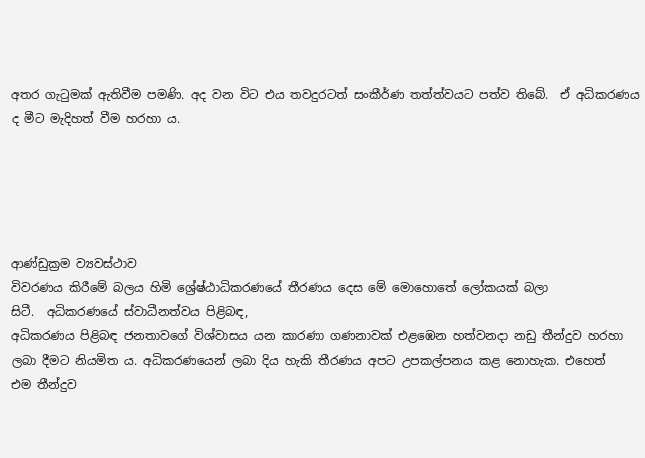අතර ගැටුමක් ඇතිවීම පමණි. අද වන විට එය තවදුරටත් සංකීර්ණ තත්ත්වයට පත්ව තිබේ.  ඒ අධිකරණය ද මීට මැදිහත් වීම හරහා ය.





ආණ්ඩුක්‍රම ව්‍යවස්ථාව
විවරණය කිරීමේ බලය හිමි ශ්‍රේෂ්ඨාධිකරණයේ තීරණය දෙස මේ මොහොතේ ලෝකයක් බලා
සිටී.  අධිකරණයේ ස්වාධීනත්වය පිළිබඳ,
අධිකරණය පිළිබඳ ජනතාවගේ විශ්වාසය යන කාරණා ගණනාවක් එළඹෙන හත්වනදා නඩු තීන්දුව හරහා
ලබා දීමට නියමිත ය. අධිකරණයෙන් ලබා දිය හැකි තීරණය අපට උපකල්පනය කළ නොහැක. එහෙත්
එම තීන්දුව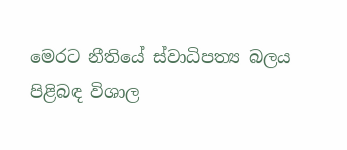මෙරට නීතියේ ස්වාධිපත්‍ය බලය පිළිබඳ විශාල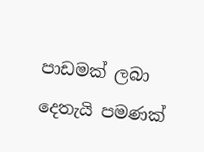පාඩමක් ලබා දෙතැයි පමණක්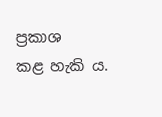ප්‍රකාශ
කළ හැකි ය.